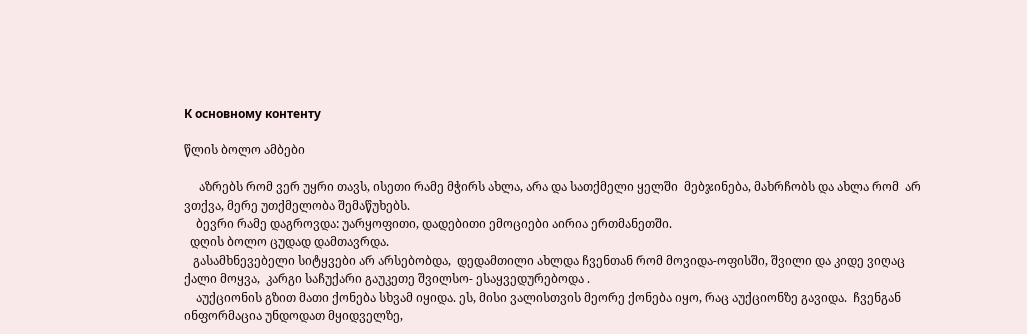К основному контенту

წლის ბოლო ამბები

     აზრებს რომ ვერ უყრი თავს, ისეთი რამე მჭირს ახლა, არა და სათქმელი ყელში  მებჯინება, მახრჩობს და ახლა რომ  არ ვთქვა, მერე უთქმელობა შემაწუხებს.
    ბევრი რამე დაგროვდა: უარყოფითი, დადებითი ემოციები აირია ერთმანეთში.
  დღის ბოლო ცუდად დამთავრდა.
   გასამხნევებელი სიტყვები არ არსებობდა,  დედამთილი ახლდა ჩვენთან რომ მოვიდა-ოფისში, შვილი და კიდე ვიღაც ქალი მოყვა,  კარგი საჩუქარი გაუკეთე შვილსო- ესაყვედურებოდა .
    აუქციონის გზით მათი ქონება სხვამ იყიდა. ეს, მისი ვალისთვის მეორე ქონება იყო, რაც აუქციონზე გავიდა.  ჩვენგან ინფორმაცია უნდოდათ მყიდველზე,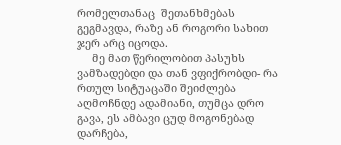რომელთანაც  შეთანხმებას გეგმავდა, რაზე ან როგორი სახით ჯერ არც იცოდა.
     მე მათ წერილობით პასუხს ვამზადებდი და თან ვფიქრობდი- რა რთულ სიტუაცაში შეიძლება აღმოჩნდე ადამიანი, თუმცა დრო გავა, ეს ამბავი ცუდ მოგონებად დარჩება,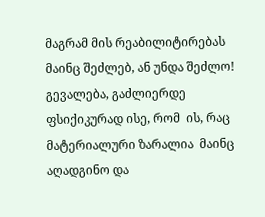მაგრამ მის რეაბილიტირებას მაინც შეძლებ, ან უნდა შეძლო!  გევალება, გაძლიერდე ფსიქიკურად ისე, რომ  ის, რაც მატერიალური ზარალია  მაინც აღადგინო და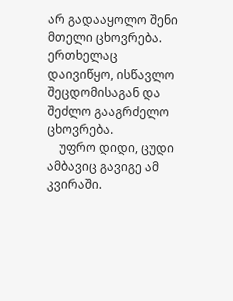არ გადააყოლო შენი მთელი ცხოვრება. ერთხელაც დაივიწყო, ისწავლო შეცდომისაგან და შეძლო გააგრძელო ცხოვრება.
    უფრო დიდი, ცუდი ამბავიც გავიგე ამ კვირაში.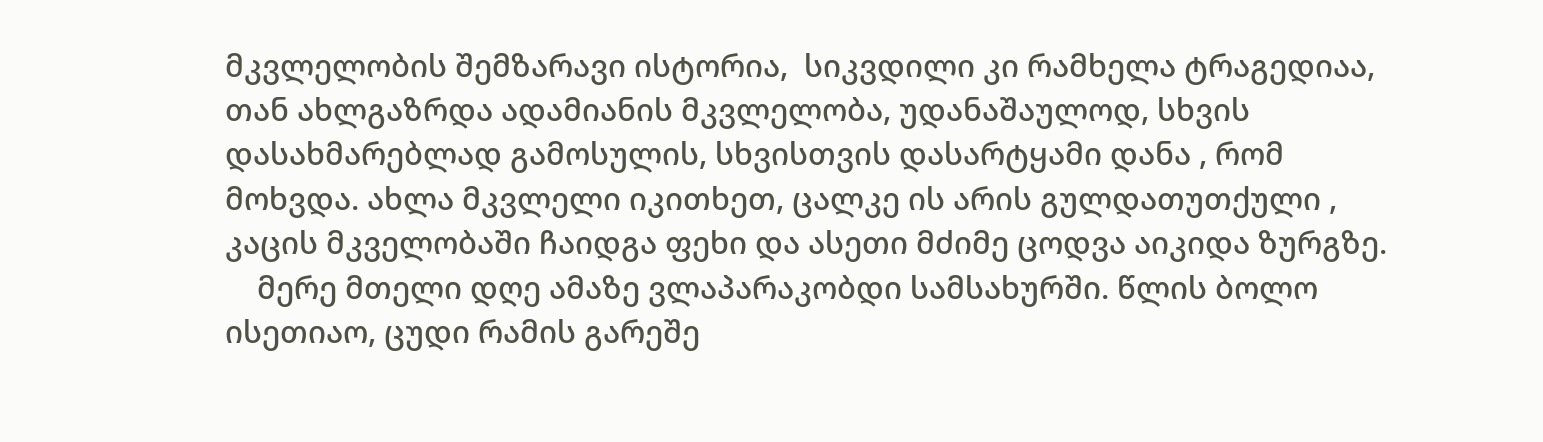მკვლელობის შემზარავი ისტორია,  სიკვდილი კი რამხელა ტრაგედიაა, თან ახლგაზრდა ადამიანის მკვლელობა, უდანაშაულოდ, სხვის დასახმარებლად გამოსულის, სხვისთვის დასარტყამი დანა , რომ მოხვდა. ახლა მკვლელი იკითხეთ, ცალკე ის არის გულდათუთქული , კაცის მკველობაში ჩაიდგა ფეხი და ასეთი მძიმე ცოდვა აიკიდა ზურგზე.
    მერე მთელი დღე ამაზე ვლაპარაკობდი სამსახურში. წლის ბოლო ისეთიაო, ცუდი რამის გარეშე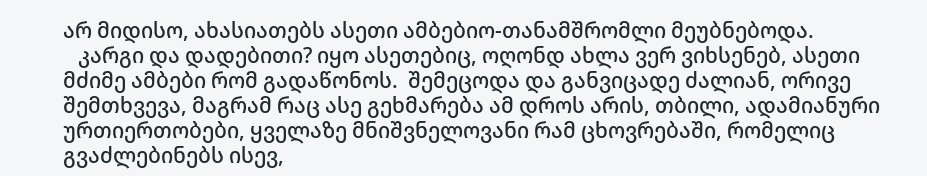არ მიდისო, ახასიათებს ასეთი ამბებიო-თანამშრომლი მეუბნებოდა.
   კარგი და დადებითი? იყო ასეთებიც, ოღონდ ახლა ვერ ვიხსენებ, ასეთი მძიმე ამბები რომ გადაწონოს.  შემეცოდა და განვიცადე ძალიან, ორივე შემთხვევა, მაგრამ რაც ასე გეხმარება ამ დროს არის, თბილი, ადამიანური  ურთიერთობები, ყველაზე მნიშვნელოვანი რამ ცხოვრებაში, რომელიც გვაძლებინებს ისევ,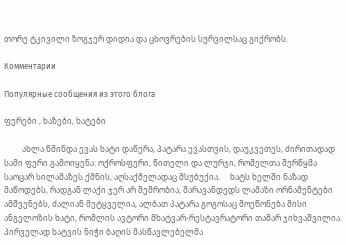თორე ტკივილი ზოგჯერ დიდია და ცხოვრების სურვილსაც გიქრობს.

Комментарии

Популярные сообщения из этого блога

ფერები , ხაზები, ხატები

         ახლა წმინდა ევას ხატი დაწერა, პატარა ევასთვის, დაუკვეთეს, ძირითადად სამი ფერი გამოიყენა: ოქროსფერი, წითელი და ლურჯი, რომელთა შერწყმა საოცარ სილამაზეს ქმნის, აღსაქმელადაც მსუბუქია.     ხატს ხელში ნაზად მაწოდებს, რადგან ლაქი ჯერ არ შეშრობია, შარავანდედს ლამაზი ორნამენტები ამშვენებს, ძალიან მეტყველია, ალბათ პატარა გოგოსაც მოეწონება მისი ანგელოზის ხატი, რომლის ავტორი მხატვარ-რესტავრატორი თამარ ჯიხვაშვილია.    პირველად ხატვის ნიჭი ბაღის მასწავლებელმა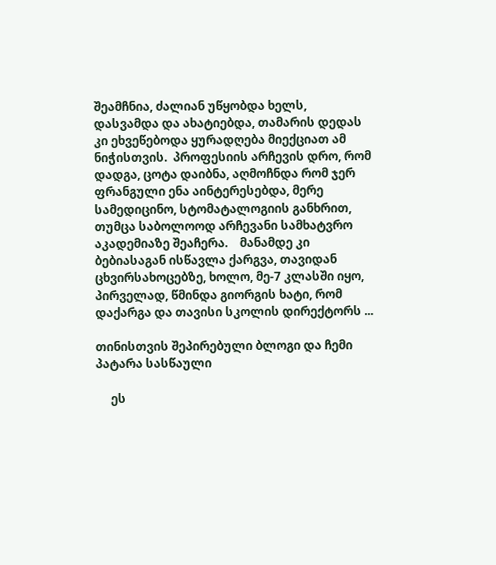შეამჩნია, ძალიან უწყობდა ხელს, დასვამდა და ახატიებდა, თამარის დედას კი ეხვეწებოდა ყურადღება მიექციათ ამ ნიჭისთვის.  პროფესიის არჩევის დრო, რომ დადგა, ცოტა დაიბნა, აღმოჩნდა რომ ჯერ ფრანგული ენა აინტერესებდა, მერე სამედიცინო, სტომატალოგიის განხრით, თუმცა საბოლოოდ არჩევანი სამხატვრო აკადემიაზე შეაჩერა.    მანამდე კი ბებიასაგან ისწავლა ქარგვა, თავიდან ცხვირსახოცებზე, ხოლო, მე-7 კლასში იყო, პირველად, წმინდა გიორგის ხატი, რომ დაქარგა და თავისი სკოლის დირექტორს ...

თინისთვის შეპირებული ბლოგი და ჩემი პატარა სასწაული

     ეს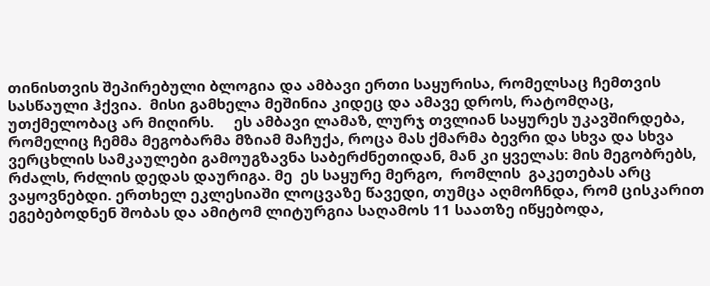თინისთვის შეპირებული ბლოგია და ამბავი ერთი საყურისა, რომელსაც ჩემთვის  სასწაული ჰქვია.  მისი გამხელა მეშინია კიდეც და ამავე დროს, რატომღაც, უთქმელობაც არ მიღირს.     ეს ამბავი ლამაზ, ლურჯ თვლიან საყურეს უკავშირდება, რომელიც ჩემმა მეგობარმა მზიამ მაჩუქა, როცა მას ქმარმა ბევრი და სხვა და სხვა ვერცხლის სამკაულები გამოუგზავნა საბერძნეთიდან, მან კი ყველას: მის მეგობრებს, რძალს, რძლის დედას დაურიგა. მე  ეს საყურე მერგო,  რომლის  გაკეთებას არც ვაყოვნებდი. ერთხელ ეკლესიაში ლოცვაზე წავედი, თუმცა აღმოჩნდა, რომ ცისკარით ეგებებოდნენ შობას და ამიტომ ლიტურგია საღამოს 11 საათზე იწყებოდა,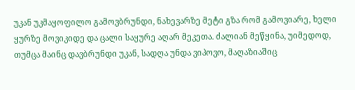უკან უკმაყოფილო გამოვბრუნდი, ნახევარზე მეტი გზა რომ გამოვიარე, ხელი ყურზე მოვიკიდე და ცალი საყურე აღარ მეკეთა. ძალიან მეწყინა, უიმედოდ, თუმცა მაინც დავბრუნდი უკან, სადღა უნდა ვიპოვო, მაღაზიაშიც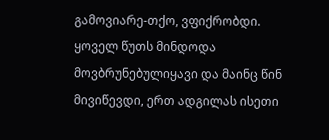გამოვიარე-თქო, ვფიქრობდი. ყოველ წუთს მინდოდა მოვბრუნებულიყავი და მაინც წინ მივიწევდი, ერთ ადგილას ისეთი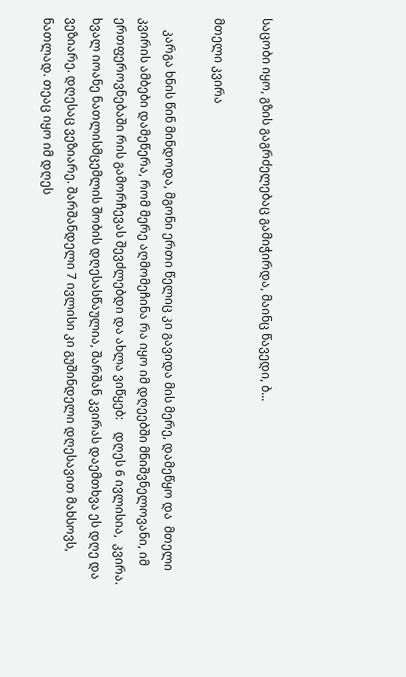საცობი იყო, გზის გაგრძელებაც გამიჭირდა, მაინც წავედი, ბ...

მთელი კვირა

    კარგა ხნის წინ მინდოდა, მგონი ერთი წელიც კი გავიდა მის მერე, დამეწყო და  მთელი კვირის ამბები დამეწერა, რომ მერე აღმომეჩინა რა იყო იმ დღეებში მნიშვნელოვანი, იმ ერთფეროვნებაში რის გამორჩევას შევძლებდი და ახლა ვიწყებ:    დღეს 6 ივლისია,  კვირა.    ხვალ იოანე ნათლისმცემლის შობის დღესასწაულია, შარშან კვირას დაემთხვა ეს დღე და ვეზიარე. დღესაც ვეზიარე. შარშანდელი 7 ივლისი კი გუშინდელი დღესავით მახსოვს, ნათლად. თეაც იყო იმ დღეს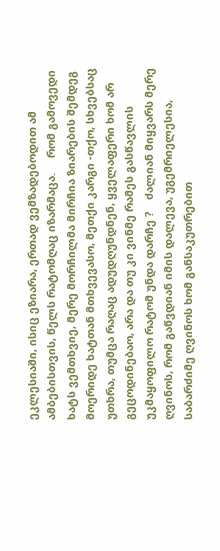ეკლესიაში, ისიც ეზიარა, ერთად ვემზადებოდით ამ ამბებისთვის, წელს რატომღაც იზარმაცა.     რომ გამოვედი ხატს ვემთხვიე, მერე მორჩილმა მირჩია ზიარების შემდეგ მოერიდე ხატთან მთხვევასო, მეთქი კარგი -თქო, სხვებსაც უთხრა, თუმცა რაღაც ადუდღუნდნენ, ყველაფერი ხომ არ გეცოდინებაო, არა და თუ კი ვინმე რამეს გასწავლის უკმაყოფილო რატომ უნდა დარჩე ?    ძალიან მიყვარს მერე ღვინოს, რომ გაწვდიან იმის დალევა, უგემრიელესია, საბარძიმე ღვინოს ხომ განსაკუთრებით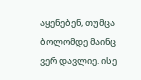აყენებენ, თუმცა ბოლომდე მაინც ვერ დავლიე. ისე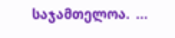საჯამთელოა.  ...